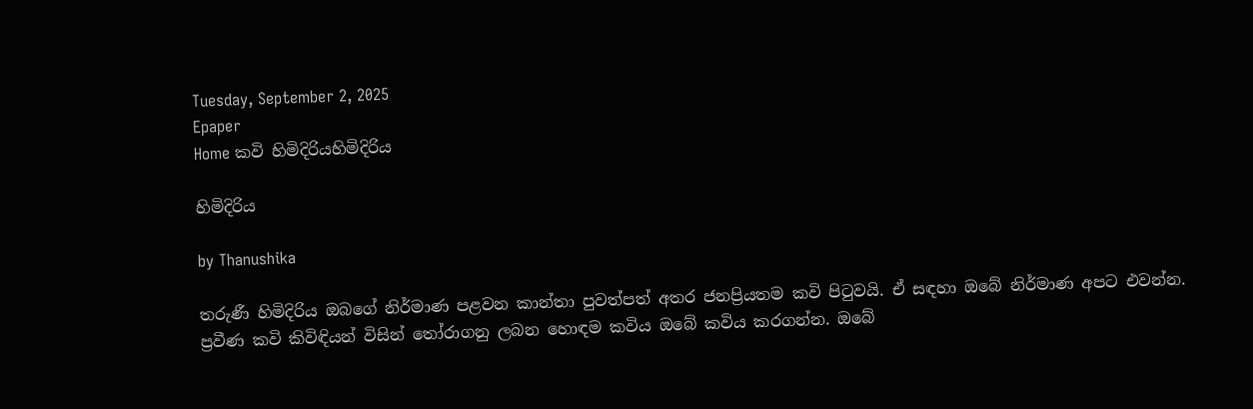Tuesday, September 2, 2025
Epaper
Home කවි හිමිදිරියහිමිදිරිය

හිමිදිරිය

by Thanushika

තරුණී හිමිදිරිය ඔබගේ නිර්මාණ පළවන කාන්තා පුවත්පත් අතර ජනප්‍රියතම කවි පිටුවයි. ඒ සඳහා ඔබේ නිර්මාණ අපට එවන්න. ප්‍රවීණ කවි කිවිඳියන් විසින් තෝරාගනු ලබන හොඳම කවිය ඔබේ කවිය කරගන්න. ඔබේ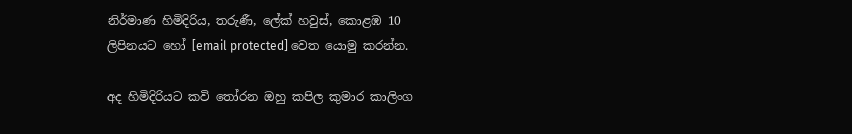නිර්මාණ හිමිදිරිය, තරුණී, ලේක් හවුස්, කොළඹ 10 ලිපිනයට හෝ [email protected] වෙත යොමු කරන්න.

අද හිමිදිරියට කවි තෝරන ඔහු කපිල කුමාර කාලිංග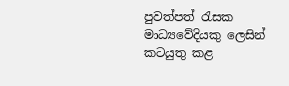පුවත්පත් රැසක මාධ්‍යවේදියකු ලෙසින් කටයුතු කළ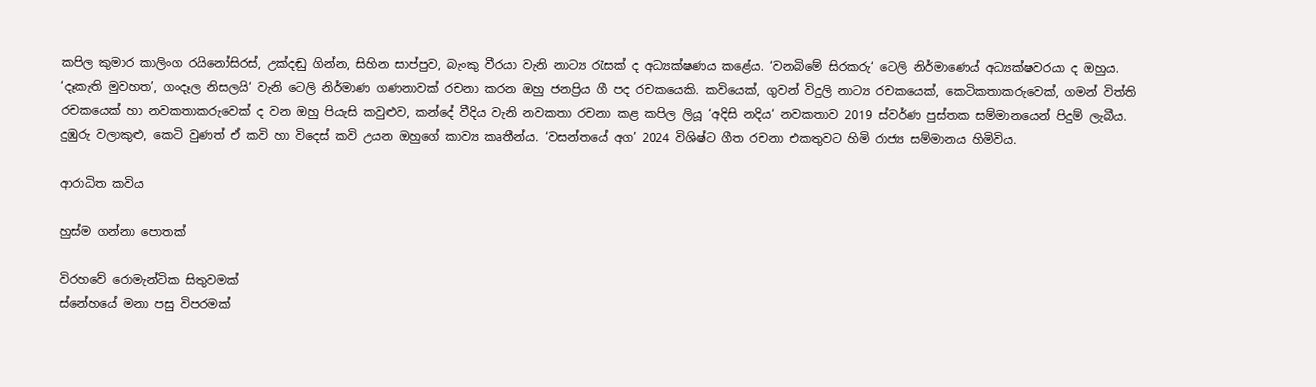කපිල කුමාර කාලිංග රයිනෝසිරස්, උක්දඬු ගින්න, සිහින සාප්පුව, බැංකු වීරයා වැනි නාට්‍ය රැසක් ද අධ්‍යක්ෂණය කළේය. ‘වනබිමේ සිරකරු‘ ටෙලි නිර්මාණ‍ෙය් අධ්‍යක්ෂවරයා ද ඔහුය. ‘දෑකැති මුවහත’, ගංදෑල නිසලයි‘ වැනි ටෙලි නිර්මාණ ගණනාවක් රචනා කරන ඔහු ජනප්‍රිය ගී පද රචකයෙකි. කවියෙක්, ගුවන් විදුලි නාට්‍ය රචකයෙක්, කෙටිකතාකරුවෙක්, ගමන් විත්ති රචකයෙක් හා නවකතාකරුවෙක් ද වන ඔහු පියැසි කවුළුව, කන්දේ වීදිය වැනි නවකතා රචනා කළ කපිල ලියූ ‘අදිසි නදිය‘ නවකතාව 2019 ස්වර්ණ පුස්තක සම්මානයෙන් පිදුම් ලැබීය. දුඹුරු වලාකුළු, කෙටි වුණත් ඒ කවි හා විදෙස් කවි උයන ඔහුගේ කාව්‍ය කෘතීන්ය. ‘වසන්තයේ අග’ 2024 විශිෂ්ට ගීත රචනා එකතුවට හිමි රාජ්‍ය සම්මානය හිමිවිය.

ආරාධිත කවිය

හුස්ම ගන්නා පොතක්

විරහවේ රොමැන්ටික සිතුවමක්
ස්නේහයේ මනා පසු විපරමක්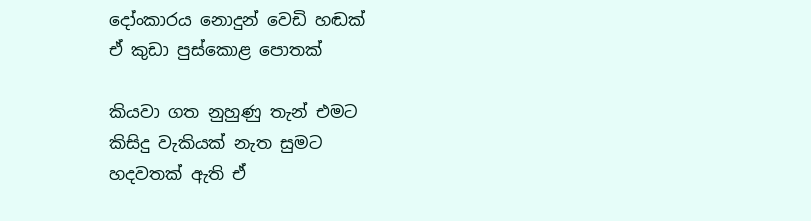දෝංකාරය නොදුන් වෙඩි හඬක්
ඒ කුඩා පුස්කොළ පොතක්

කියවා ගත නුහුණු තැන් එමට
කිසිදු වැකියක් නැත සුමට
හදවතක් ඇති ඒ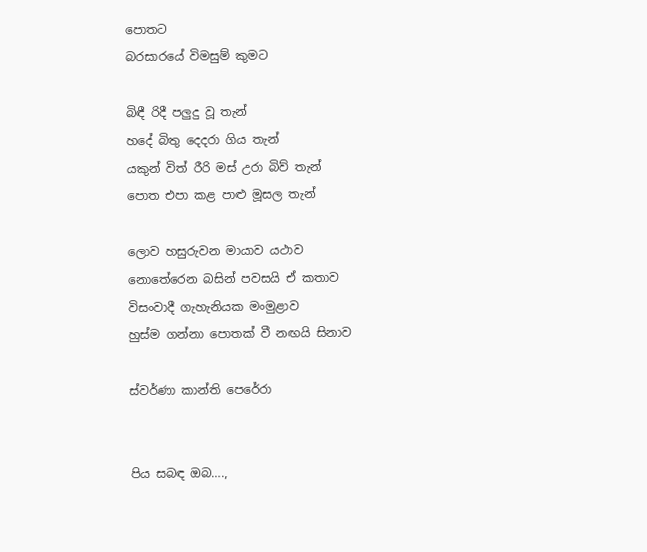පොතට
බරසාරයේ විමසුම් කුමට

බිඳී රිදී පලුදු වූ තැන්
හදේ බිතු දෙදරා ගිය තැන්
යකුන් විත් රීරි මස් උරා බිව් තැන්
පොත එපා කළ පාළු මූසල තැන්

ලොව හසුරුවන මායාව යථාව
නොතේරෙන බසින් පවසයි ඒ කතාව
විසංවාදී ගැහැනියක මංමුළාව
හුස්ම ගන්නා පොතක් වී නඟයි සිනාව

ස්වර්ණා කාන්ති පෙරේරා


පිය සබඳ ඔබ….,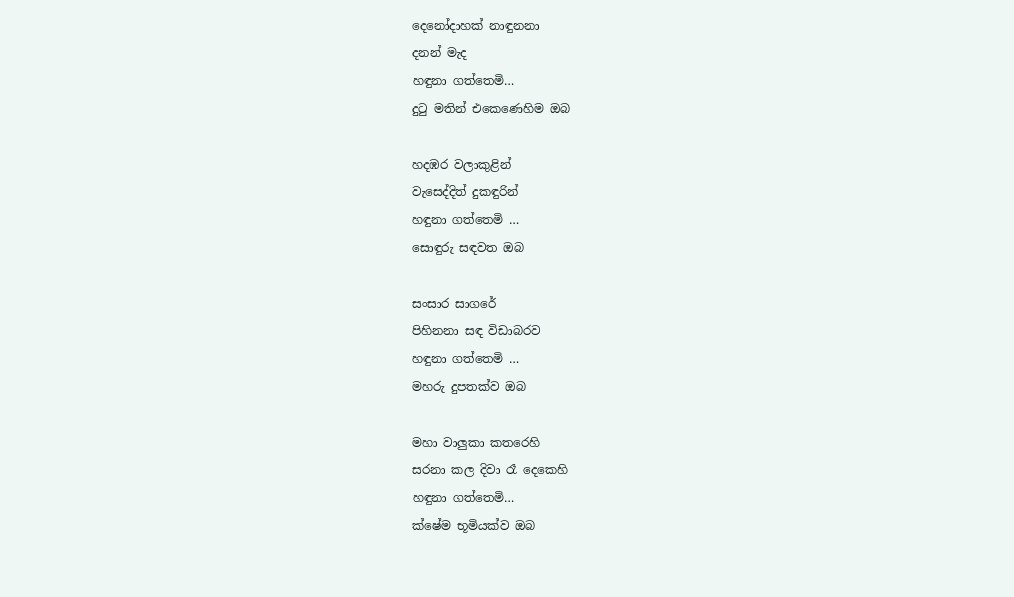දෙනෝදාහක් නාඳුනනා
දනන් මැද
හඳුනා ගත්තෙමි…
දුටු මතින් එකෙණෙහිම ඔබ

හදඹර වලාකුළින්
වැසෙද්දිත් දුකඳුරින්
හඳුනා ගත්තෙමි …
සොඳුරු සඳවත ඔබ

සංසාර සාගරේ
පිහිනනා සඳ විඩාබරව
හඳුනා ගත්තෙමි …
මහරු දුපතක්ව ඔබ

මහා වාලුකා කතරෙහි
සරනා කල දිවා රෑ දෙකෙහි
හඳුනා ගත්තෙමි…
ක්ෂේම භූමියක්ව ඔබ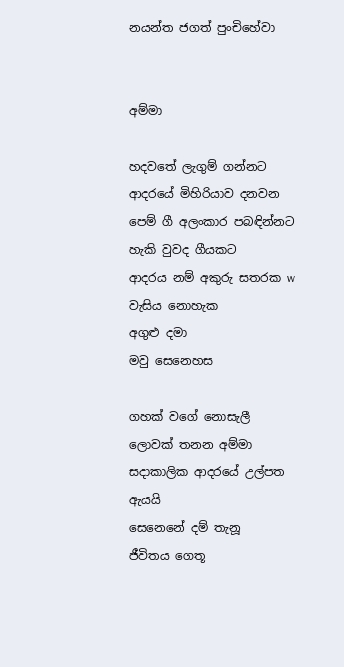නයන්ත ජගත් පුංචිහේවා


අම්මා

හදවතේ ලැගුම් ගන්නට
ආදරයේ මිහිරියාව දනවන
පෙම් ගී අලංකාර පබඳින්නට
හැකි වුවද ගීයකට
ආදරය නම් අකුරු සතරක w
වැසිය නොහැක
අගුළු දමා
මවු සෙනෙහස

ගහක් වගේ නොසැලී
ලොවක් තනන අම්මා
සදාකාලික ආදරයේ උල්පත
ඇයයි
සෙනෙනේ දම් තැනූ
ජීවිතය ගෙතූ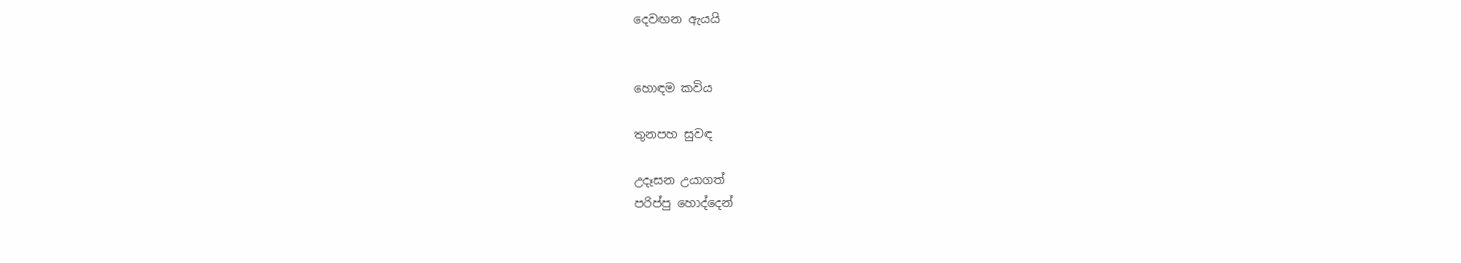දෙවඟන ඇයයි


හොඳම කවිය

තුනපහ සුවඳ

උදෑසන උයාගත්
පරිප්පු හොද්දෙන්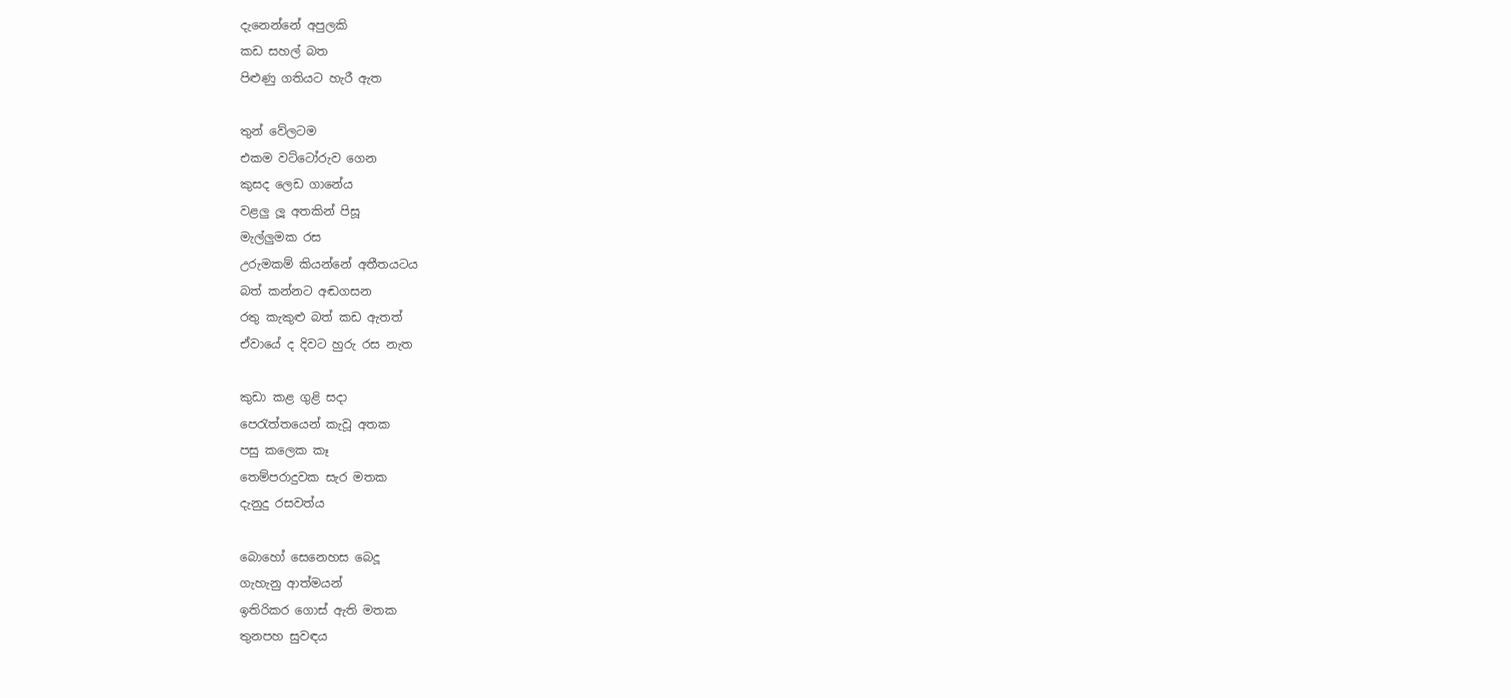දැනෙන්නේ අපුලකි
කඩ සහල් බත
පිළුණු ගතියට හැරී ඇත

තුන් වේලටම
එකම වට්ටෝරුව ගෙන
කුසද ලෙඩ ගානේය
වළලු ලූ අතකින් පිසූ
මැල්ලුමක රස
උරුමකම් කියන්නේ අතීතයටය
බත් කන්නට අඬගසන
රතු කැකුළු බත් කඩ ඇතත්
ඒවායේ ද දිවට හුරු රස නැත

කුඩා කළ ගුළි සදා
පෙරැත්තයෙන් කැවූ අතක
පසු කලෙක කෑ
තෙම්පරාදුවක සැර මතක
දැනුදු රසවත්ය

බොහෝ සෙනෙහස බෙදූ
ගැහැනු ආත්මයන්
ඉතිරිකර ගොස් ඇති මතක
තුනපහ සුවඳය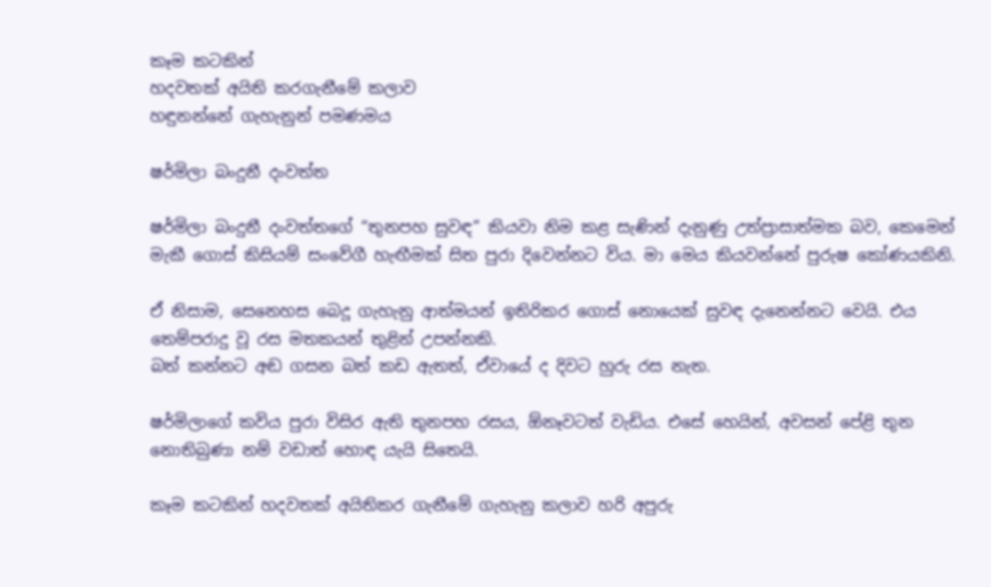කෑම කටකින්
හදවතක් අයිති කරගැනීමේ කලාව
හඳුනන්නේ ගැහැනුන් පමණමය

ෂර්මිලා බංදුනී දංවත්ත

ෂර්මිලා බංදුනී දංවත්තගේ “තුනපහ සුවඳ” කියවා නිම කළ සැණින් දැනුණු උත්ප්‍රාසාත්මක බව, කෙමෙන් මැකී ගොස් කිසියම් සංවේගී හැඟීමක් සිත පුරා දිවෙන්නට විය. මා මෙය කියවන්නේ පුරුෂ කෝණයකිනි.

ඒ නිසාම, සෙනෙහස බෙදූ ගැහැනු ආත්මයන් ඉතිරිකර ගොස් නොයෙක් සුවඳ දැනෙන්නට වෙයි. එය තෙම්පරාදු වූ රස මතකයන් තුළින් උපන්නකි.
බත් කන්නට අඬ ගසන බත් කඩ ඇතත්, ඒවායේ ද දිවට හුරු රස නැත.

ෂර්මිලාගේ කවිය පුරා විසිර ඇති තුනපහ රසය, ඕනෑවටත් වැඩිය. එසේ හෙයින්, අවසන් පේළි තුන නොතිබුණා නම් වඩාත් හොඳ යැයි සිතෙයි.

කෑම කටකින් හදවතක් අයිතිකර ගැනීමේ ගැහැනු කලාව හරි අපුරු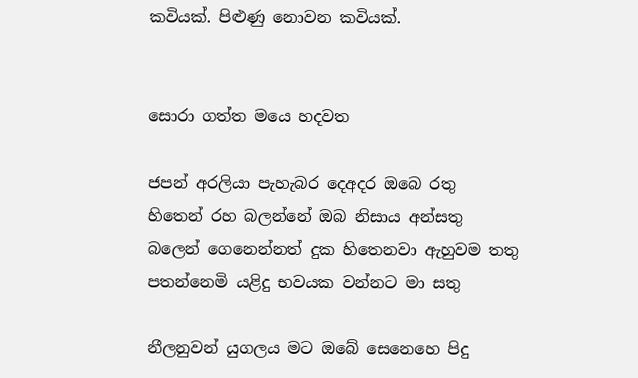කවියක්. පිළුණු නොවන කවියක්.


සොරා ගත්ත මයෙ හදවත

ජපන් අරලියා පැහැබර දෙඅදර ඔ‍බෙ රතු
හිතෙන් රහ බලන්නේ ඔබ නිසාය අන්සතු
බලෙන් ගෙනෙන්නත් දුක හිතෙනවා ඇහුවම තතු
පතන්නෙමි යළිදු භවයක වන්නට මා සතු

නීලනුවන් යුගලය මට ඔබේ සෙනෙහෙ පිදු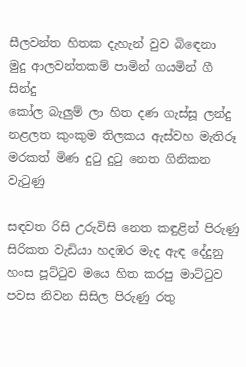සීලවන්ත හිතක දැහැන් වුව බිඳෙනා
මුදු ආලවන්තකම් පාමින් ගයමින් ගී සින්දු
කෝල බැලුම් ලා හිත දණ ගැස්සූ ලන්දු
නළලත කුංකුම තිලකය ඇස්වහ මැතිරූ
මරකත් මිණ දුටු දුටු නෙත ගිනිකන වැටුණු

සඳවත රිසි උරුවිසි නෙත කඳුළින් පිරුණු
සිරිකත වැඩියා හදඹර මැද ඇඳ දේදුනු
හංස පූට්ටුව මයෙ හිත කරපු මාට්ටුව
පවස නිවන සිසිල පිරුණු රතු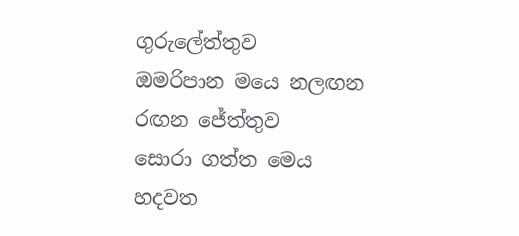ගුරුලේත්තුව
ඔමරිපාන මයෙ නලඟන රඟන ජේත්තුව
සොරා ගත්ත ම‍ෙය හදවත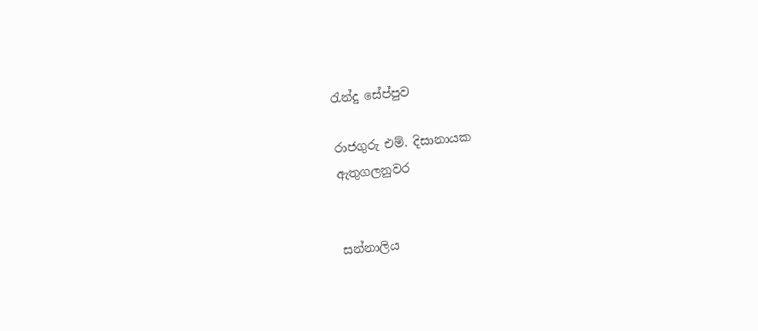රැන්දු සේප්පුව

රාජගුරු එම්. දිසානායක
ඇතුගලනුවර


සන්නාලිය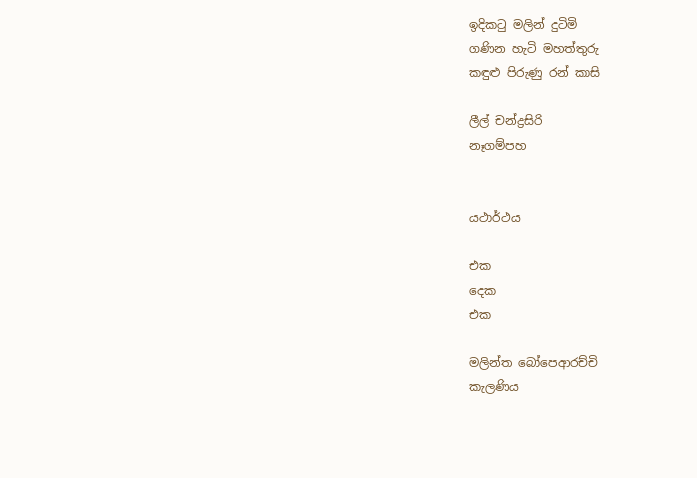ඉදිකටු මලින් දුටිමි
ගණින හැටි මහත්තුරු
කඳුළු පිරුණු රන් කාසි

ලීල් චන්ද්‍රසිරි
නෑගම්පහ


යථාර්ථය

එක
දෙක
එක

මලින්ත බෝපෙආරච්චි
කැලණිය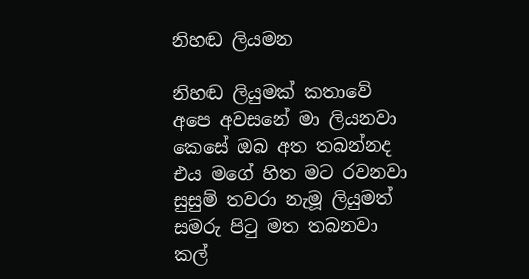නිහඬ ලියමන

නිහඬ ලියුමක් කතාවේ
අපෙ අවසනේ මා ලියනවා
කෙසේ ඔබ අත තබන්නද
එය මගේ හිත මට රවනවා
සුසුම් තවරා නැමූ ලියුමත්
සමරු පිටු මත තබනවා
කල්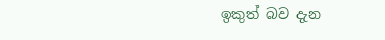ඉකුත් බව දැන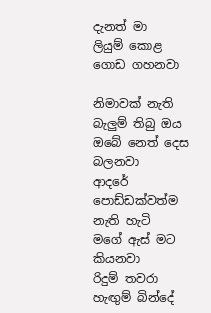දැනත් මා
ලියුම් කොළ ගොඩ ගහනවා

නිමාවක් නැති බැලුම් තිබු ඔය
ඔබේ නෙත් දෙස බලනවා
ආදරේ පොඩ්ඩක්වත්ම නැති හැටි
මගේ ඇස් මට කියනවා
රිදුම් තවරා හැඟුම් බින්දේ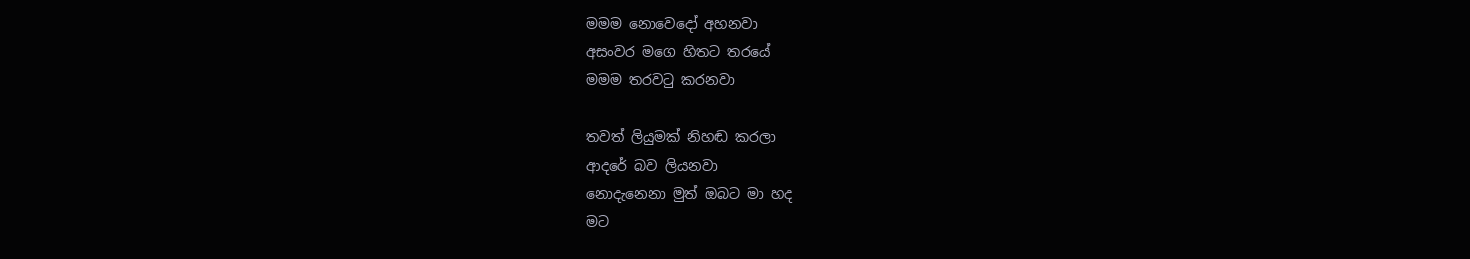මමම නොවෙදෝ අහනවා
අසංවර මගෙ හිතට තරයේ
මමම තරවටු කරනවා

තවත් ලියුමක් නිහඬ කරලා
ආදරේ බව ලියනවා
නොදැනෙනා මුත් ඔබට මා හද
මට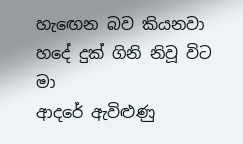හැඟෙන බව කියනවා
හදේ දුක් ගිනි නිවූ විට මා
ආදරේ ඇවිළුණු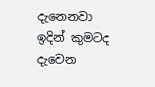දැනෙනවා
ඉදින් කුමටද දැවෙන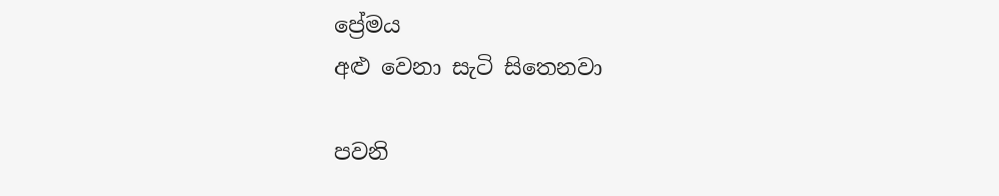ප්‍රේමය
අළු වෙනා සැටි සිතෙනවා

පවනි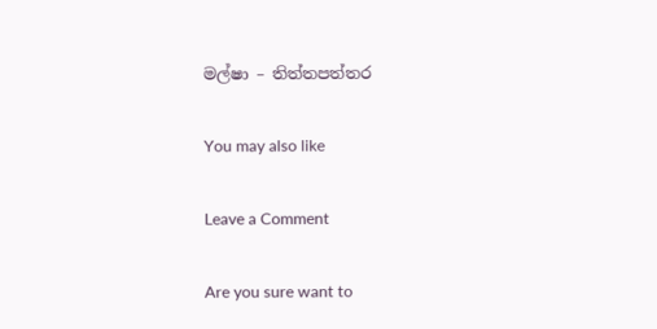මල්ෂා – තිත්තපත්තර

You may also like

Leave a Comment

Are you sure want to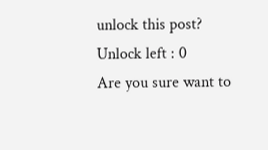unlock this post?
Unlock left : 0
Are you sure want to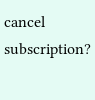cancel subscription?